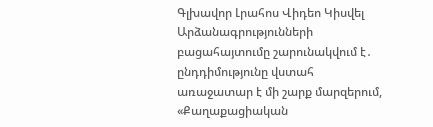Գլխավոր Լրահոս Վիդեո Կիսվել
Արձանագրությունների բացահայտումը շարունակվում է․ ընդդիմությունը վստահ առաջատար է մի շարք մարզերում, «Քաղաքացիական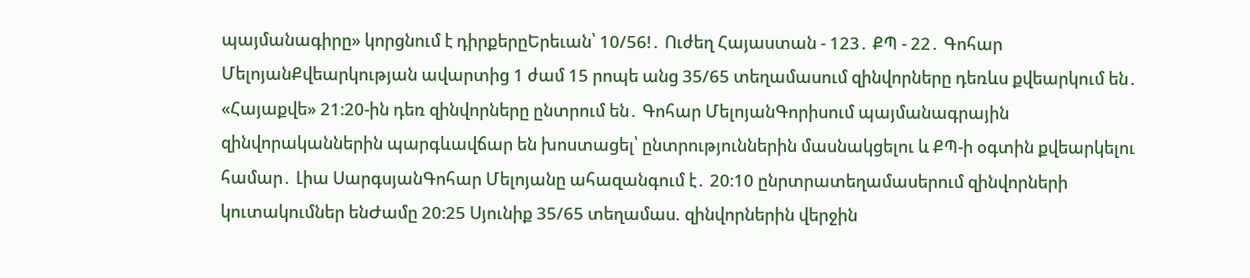պայմանագիրը» կորցնում է դիրքերըԵրեւան՝ 10/56!․ Ուժեղ Հայաստան - 123․ ՔՊ - 22․ Գոհար ՄելոյանՔվեարկության ավարտից 1 ժամ 15 րոպե անց 35/65 տեղամասում զինվորները դեռևս քվեարկում են․ «Հայաքվե» 21։20-ին դեռ զինվորները ընտրում են․ Գոհար ՄելոյանԳորիսում պայմանագրային զինվորականներին պարգևավճար են խոստացել՝ ընտրություններին մասնակցելու և ՔՊ-ի օգտին քվեարկելու համար․ Լիա ՍարգսյանԳոհար Մելոյանը ահազանգում է․ 20։10 ընրտրատեղամասերում զինվորների կուտակումներ ենԺամը 20։25 Սյունիք 35/65 տեղամաս. զինվորներին վերջին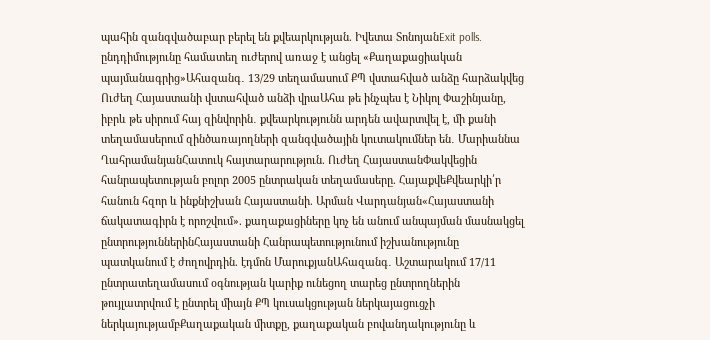պահին զանգվածաբար բերել են քվեարկության. Իվետա ՏոնոյանExit polls. ընդդիմությունը համատեղ ուժերով առաջ է անցել «Քաղաքացիական պայմանագրից»Ահազանգ․ 13/29 տեղամասում ՔՊ վստահված անձը հարձակվեց Ուժեղ Հայաստանի վստահված անձի վրաԱհա թե ինչպես է Նիկոլ Փաշինյանը, իբրև թե սիրում հայ զինվորին․ քվեարկությունն արդեն ավարտվել է, մի քանի տեղամասերում զինծառայողների զանգվածային կուտակումներ են․ Մարիաննա ՂահրամանյանՀատուկ հայտարարություն. Ուժեղ ՀայաստանՓակվեցին հանրապետության բոլոր 2005 ընտրական տեղամասերը. ՀայաքվեՔվեարկի՛ր հանուն հզոր և ինքնիշխան Հայաստանի. Արման Վարդանյան«Հայաստանի ճակատագիրն է որոշվում». քաղաքացիները կոչ են անում անպայման մասնակցել ընտրություններինՀայաստանի Հանրապետությունում իշխանությունը պատկանում է ժողովրդին. էդմոն ՄարուքյանԱհազանգ․ Աշտարակում 17/11 ընտրատեղամասում օգնության կարիք ունեցող տարեց ընտրողներին թույլատրվում է ընտրել միայն ՔՊ կուսակցության ներկայացուցչի ներկայությամբՔաղաքական միտքը, քաղաքական բովանդակությունը և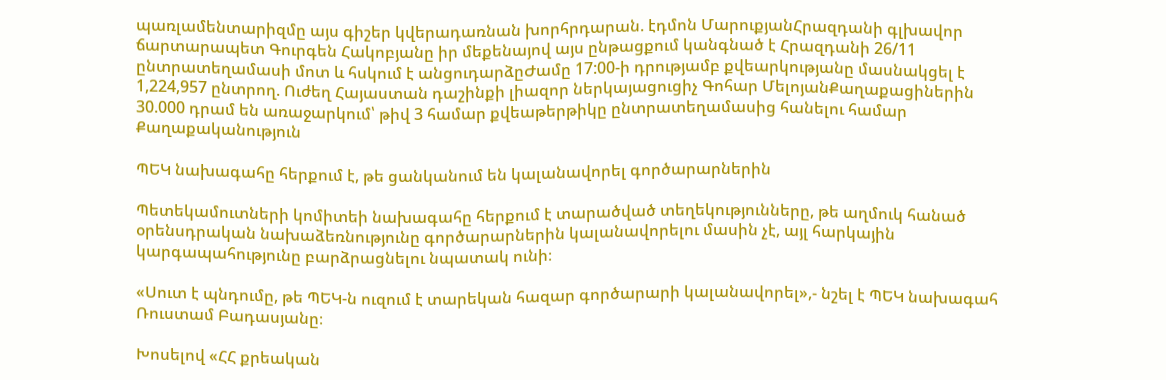պառլամենտարիզմը այս գիշեր կվերադառնան խորհրդարան. էդմոն ՄարուքյանՀրազդանի գլխավոր ճարտարապետ Գուրգեն Հակոբյանը իր մեքենայով այս ընթացքում կանգնած է Հրազդանի 26/11 ընտրատեղամասի մոտ և հսկում է անցուդարձըԺամը 17:00-ի դրությամբ քվեարկությանը մասնակցել է 1,224,957 ընտրող. Ուժեղ Հայաստան դաշինքի լիազոր ներկայացուցիչ Գոհար ՄելոյանՔաղաքացիներին 30.000 դրամ են առաջարկում՝ թիվ 3 համար քվեաթերթիկը ընտրատեղամասից հանելու համար
Քաղաքականություն

ՊԵԿ նախագահը հերքում է, թե ցանկանում են կալանավորել գործարարներին

Պետեկամուտների կոմիտեի նախագահը հերքում է տարածված տեղեկությունները, թե աղմուկ հանած օրենսդրական նախաձեռնությունը գործարարներին կալանավորելու մասին չէ, այլ հարկային կարգապահությունը բարձրացնելու նպատակ ունի։

«Սուտ է պնդումը, թե ՊԵԿ-ն ուզում է տարեկան հազար գործարարի կալանավորել»,- նշել է ՊԵԿ նախագահ Ռուստամ Բադասյանը։

Խոսելով «ՀՀ քրեական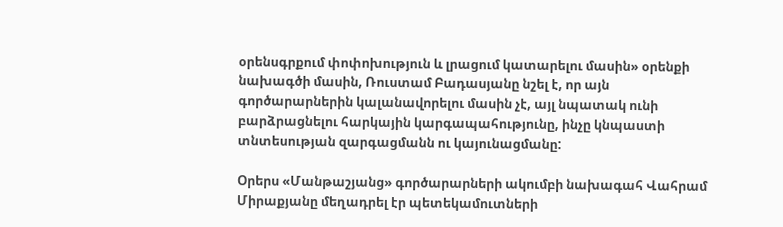օրենսգրքում փոփոխություն և լրացում կատարելու մասին» օրենքի նախագծի մասին, Ռուստամ Բադասյանը նշել է, որ այն գործարարներին կալանավորելու մասին չէ, այլ նպատակ ունի բարձրացնելու հարկային կարգապահությունը, ինչը կնպաստի տնտեսության զարգացմանն ու կայունացմանը:

Օրերս «Մանթաշյանց» գործարարների ակումբի նախագահ Վահրամ Միրաքյանը մեղադրել էր պետեկամուտների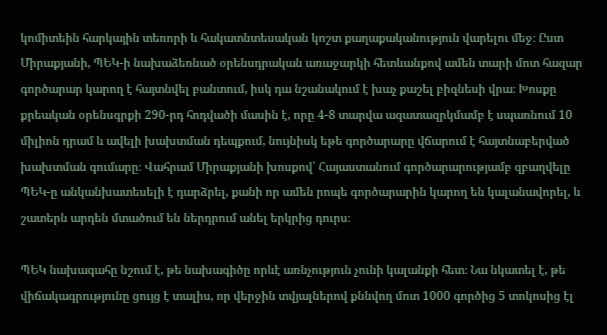կոմիտեին հարկային տեռորի և հակատնտեսական կոշտ քաղաքականություն վարելու մեջ։ Ըստ Միրաքյանի, ՊԵԿ-ի նախաձեռնած օրենսդրական առաջարկի հետևանքով ամեն տարի մոտ հազար գործարար կարող է հայտնվել բանտում, իսկ դա նշանակում է խաչ քաշել բիզնեսի վրա։ Խոսքը քրեական օրենսգրքի 290-րդ հոդվածի մասին է, որը 4-8 տարվա ազատազրկմամբ է սպառնում 10 միլիոն դրամ և ավելի խախտման դեպքում, նույնիսկ եթե գործարարը վճարում է հայտնաբերված խախտման գումարը։ Վահրամ Միրաքյանի խոսքով՝ Հայաստանում գործարարությամբ զբաղվելը ՊԵԿ-ը անկանխատեսելի է դարձրել, քանի որ ամեն րոպե գործարարին կարող են կալանավորել, և շատերն արդեն մտածում են ներդրում անել երկրից դուրս։

ՊԵԿ նախագահը նշում է, թե նախագիծը որևէ առնչություն չունի կալանքի հետ։ Նա նկատել է, թե վիճակագրությունը ցույց է տալիս, որ վերջին տվյալներով քննվող մոտ 1000 գործից 5 տոկոսից էլ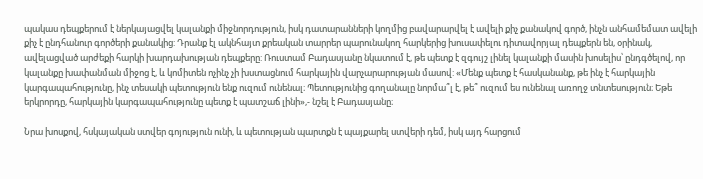պակաս դեպքերում է ներկայացվել կալանքի միջնորդություն, իսկ դատարանների կողմից բավարարվել է ավելի քիչ քանակով գործ, ինչն անհամեմատ ավելի քիչ է ընդհանուր գործերի քանակից: Դրանք էլ ակնհայտ քրեական տարրեր պարունակող հարկերից խուսափելու դիտավորյալ դեպքերն են, օրինակ, ավելացված արժեքի հարկի խարդախության դեպքերը: Ռուստամ Բադասյանը նկատում է, թե պետք է զգույշ լինել կալանքի մասին խոսելիս՝ ընդգծելով, որ կալանքը խափանման միջոց է, և կոմիտեն ոչինչ չի խստացնում հարկային վարչարարության մասով: «Մենք պետք է հասկանանք, թե ինչ է հարկային կարգապահությունը, ինչ տեսակի պետություն ենք ուզում ունենալ։ Պետությունից գողանալը նորմա՞լ է, թե՞ ուզում ես ունենալ առողջ տնտեսություն։ Եթե երկրորդը, հարկային կարգապահությունը պետք է պատշաճ լինի»,- նշել է Բադասյանը։

Նրա խոսքով, հսկայական ստվեր գոյություն ունի, և պետության պարտքն է պայքարել ստվերի դեմ, իսկ այդ հարցում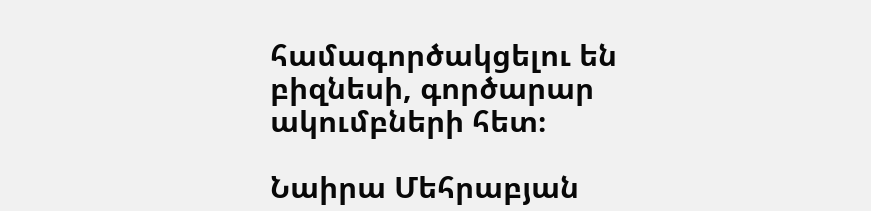համագործակցելու են բիզնեսի, գործարար ակումբների հետ։

Նաիրա Մեհրաբյան